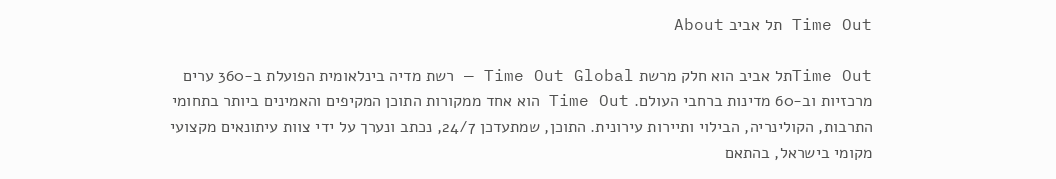Time Out תל אביב About

Time Outתל אביב הוא חלק מרשת Time Out Global — רשת מדיה בינלאומית הפועלת ב-360 ערים מרכזיות וב-60 מדינות ברחבי העולם. Time Out הוא אחד ממקורות התוכן המקיפים והאמינים ביותר בתחומי התרבות, הקולינריה, הבילוי ותיירות עירונית. התוכן, שמתעדכן 24/7, נכתב ונערך על ידי צוות עיתונאים מקצועי מקומי בישראל, בהתאם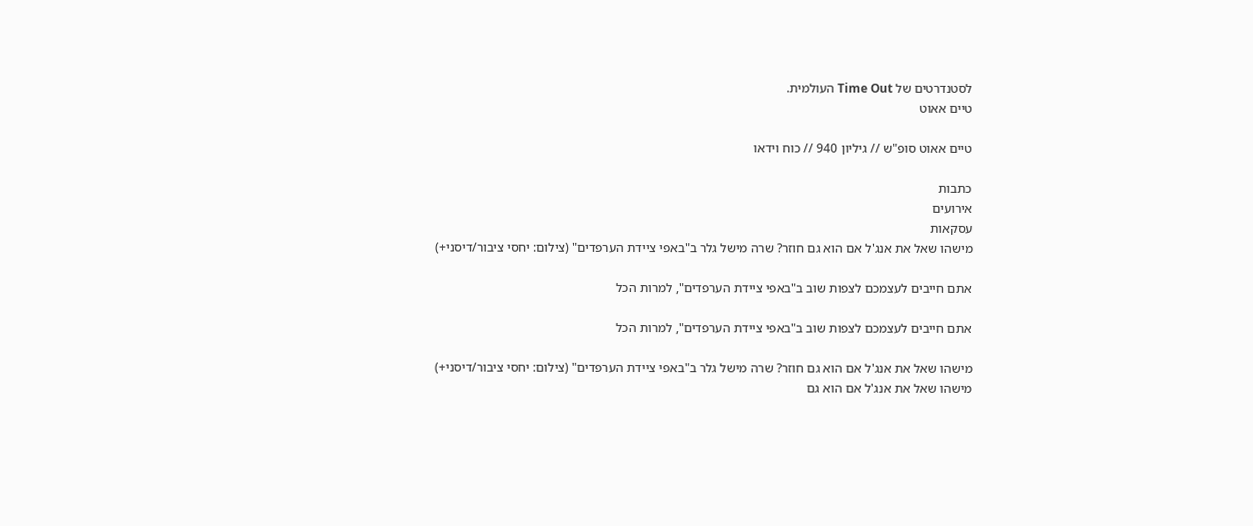לסטנדרטים של Time Out העולמית.
טיים אאוט

טיים אאוט סופ"ש // גיליון 940 // כוח וידאו

כתבות
אירועים
עסקאות
מישהו שאל את אנג'ל אם הוא גם חוזר? שרה מישל גלר ב"באפי ציידת הערפדים" (צילום: יחסי ציבור/דיסני+)

אתם חייבים לעצמכם לצפות שוב ב"באפי ציידת הערפדים", למרות הכל

אתם חייבים לעצמכם לצפות שוב ב"באפי ציידת הערפדים", למרות הכל

מישהו שאל את אנג'ל אם הוא גם חוזר? שרה מישל גלר ב"באפי ציידת הערפדים" (צילום: יחסי ציבור/דיסני+)
מישהו שאל את אנג'ל אם הוא גם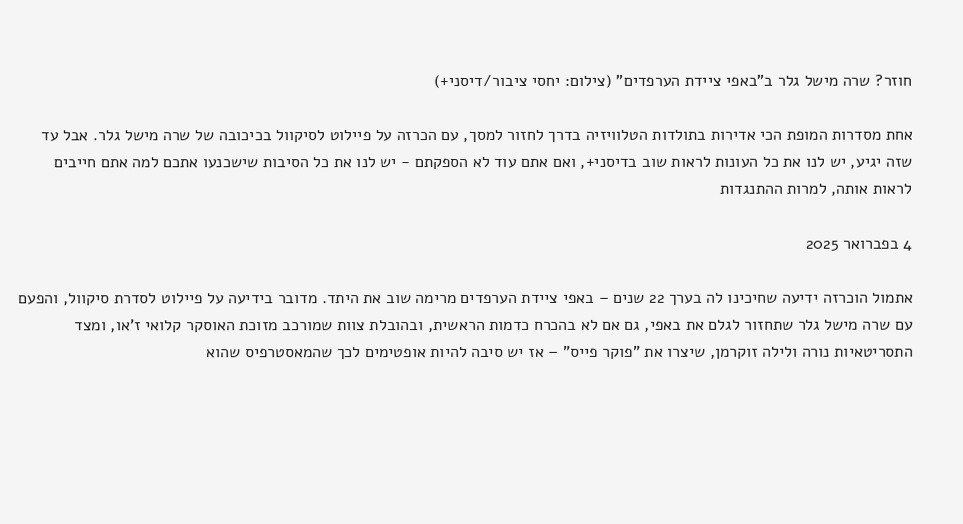חוזר? שרה מישל גלר ב"באפי ציידת הערפדים" (צילום: יחסי ציבור/דיסני+)

אחת מסדרות המופת הכי אדירות בתולדות הטלוויזיה בדרך לחזור למסך, עם הכרזה על פיילוט לסיקוול בכיכובה של שרה מישל גלר. אבל עד שזה יגיע, יש לנו את כל העונות לראות שוב בדיסני+, ואם אתם עוד לא הספקתם - יש לנו את כל הסיבות שישכנעו אתכם למה אתם חייבים לראות אותה, למרות ההתנגדות

4 בפברואר 2025

אתמול הוכרזה ידיעה שחיכינו לה בערך 22 שנים – באפי ציידת הערפדים מרימה שוב את היתד. מדובר בידיעה על פיילוט לסדרת סיקוול, והפעם עם שרה מישל גלר שתחזור לגלם את באפי, גם אם לא בהכרח כדמות הראשית, ובהובלת צוות שמורכב מזוכת האוסקר קלואי ז'או, ומצד התסריטאיות נורה ולילה זוקרמן, שיצרו את "פוקר פייס" – אז יש סיבה להיות אופטימים לכך שהמאסטרפיס שהוא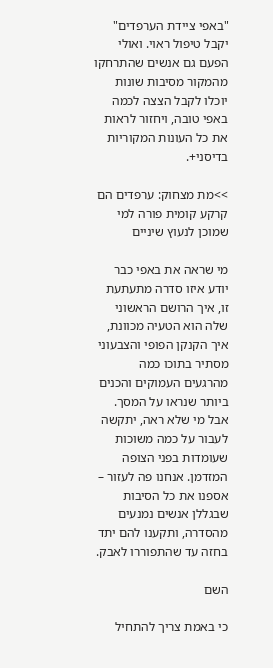"באפי ציידת הערפדים" יקבל טיפול ראוי. ואולי הפעם גם אנשים שהתרחקו מהמקור מסיבות שונות יוכלו לקבל הצצה לכמה באפי טובה, ויחזור לראות את כל העונות המקוריות בדיסני+.

>>מת מצחוק: ערפדים הם קרקע קומית פורה למי שמוכן לנעוץ שיניים

מי שראה את באפי כבר יודע איזו סדרה מתעתעת זו, איך הרושם הראשוני שלה הוא הטעיה מכוונת, איך הקנקן הפופי והצבעוני מסתיר בתוכו כמה מהרגעים העמוקים והכנים ביותר שנראו על המסך. אבל מי שלא ראה, יתקשה לעבור על כמה משוכות שעומדות בפני הצופה המזדמן. אנחנו פה לעזור – אספנו את כל הסיבות שבגללן אנשים נמנעים מהסדרה, ותקענו להם יתד בחזה עד שהתפוררו לאבק.

השם

כי באמת צריך להתחיל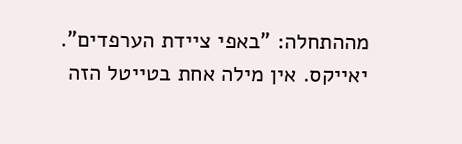מההתחלה: "באפי ציידת הערפדים". יאייקס. אין מילה אחת בטייטל הזה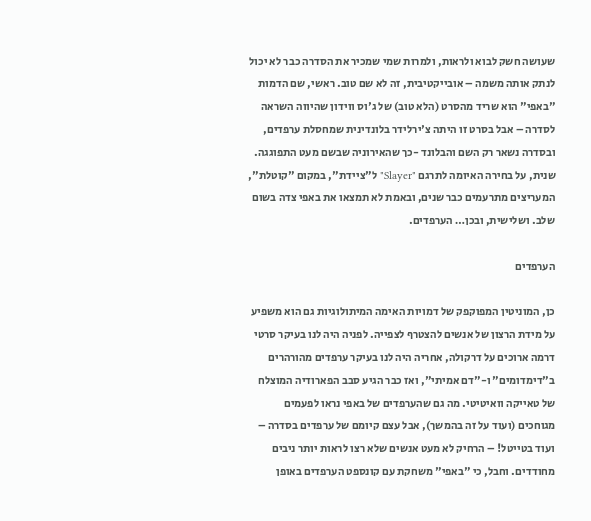שעושה חשק לבוא ולראות, ולמרות שמי שמכיר את הסדרה כבר לא יכול לנתק אותה משמה – אובייקטיבית, זה לא שם טוב. ראשי, שם הדמות "באפי" הוא שריד מהסרט (הלא טוב) של ג'וס ווידון שהיווה השראה לסדרה – אבל בסרט זו היתה צ'ירלידר בלונדינית שמחסלת ערפדים, ובסדרה נשאר רק השם והבלונד -כך שהאירוניה שבשם מעט התפוגגה. שנית, על בחירה האיומה לתרגם "Slayer" ל"ציידת", במקום "קוטלת", המעריצים מתרעמים כבר שנים, ובאמת לא תמצאו את באפי צדה בשום שלב. ושלישית, ובכן… הערפדים.

הערפדים

כן, המוניטין המפוקפק של דמויות האימה המיתולוגיות גם הוא משפיע על מידת הרצון של אנשים להצטרף לצפייה. לפניה היה לנו בעיקר סרטי דרמה ארוכים על דרקולה, אחריה היה לנו בעיקר ערפדים מהורהרים ב"דימדומים" ו-"דם אמיתי", ואז כבר הגיע סבב הפארודיה המוצלח של טאייקה וואיטיטי. מה גם שהערפדים של באפי נראו לפעמים מגוחכים (ועוד על זה בהמשך), אבל עצם קיומם של ערפדים בסדרה – ועוד בטייטל! – הרחיק לא מעט אנשים שלא רצו לראות יותר ניבים מחודדים. וחבל, כי "באפי" משחקת עם קונספט הערפדים באופן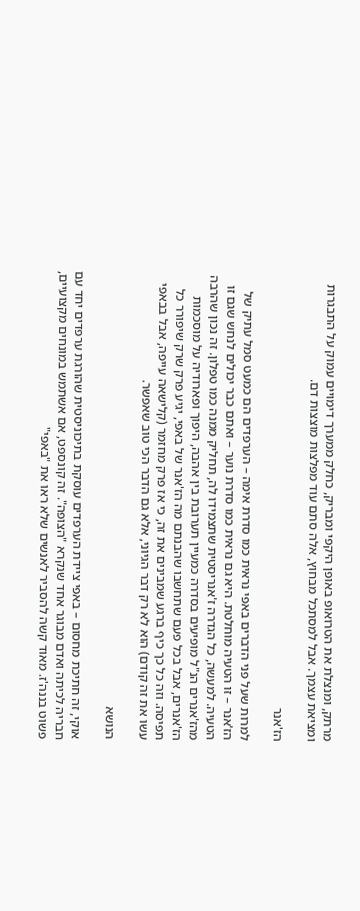מרתק, ומנצלת את הטרואופ באופן היקפי ומבריק, כחלק ממערך דימויים עמוק על התבגרות ומציאת עצמך. אבל למסתכל מבחוץ, אלה סתם עוד מפלצות מוצצות דם.

הז'אנר

למרות שעל פני הדברים באפי נראית כמו סדרת אימה – הערפדים הם כמעט סמל עתיק של הז'אנר – זו הטעיה מוחלטת. היא גם נראית כמו סדרת נוער – ואתם כבר יכולים לנחש שגם זו הטעיה. למעשה, כל הגדרה ז'אנריסטית שתצמידו לה, תחליק ממנה כמו טפלון. זה נכון שהרבה מהז'אנרים הנ"ל מופיעים בסדרה כמעיין תערובת בין אהבה, היפוך ופארודיה על מוסכמות הז'אנרים, אבל בכל פעם שתחשבו שהבנתם מה הז'אנר של באפי, יגיע פרק שרק שיפורר כל תפיסה. וזה כל כך כיף ברגע שמבינים את זה, כי אז פרק מחזמר (קלישאה עייפה, אבל בבאפי עשו את זה קודם) הוא לא רק דבר הגיוני, אלא גם הדבר הכי טוב שאפשר.

הנושא

אוקי, זה חתיכת מחסום – באפי ציידת הערפדים עוסקת בתיכוניסטית שהורגת ערפדים יחד עם חבריה לכיתה ואדם מבוגר אחד שנקרא "הצופה". זה קונספט, אם אשתמש במונחים מקצועיים, פשוט בננה'ז. מאוד קשה להסביר לאנשים שלא ראו את "באפי"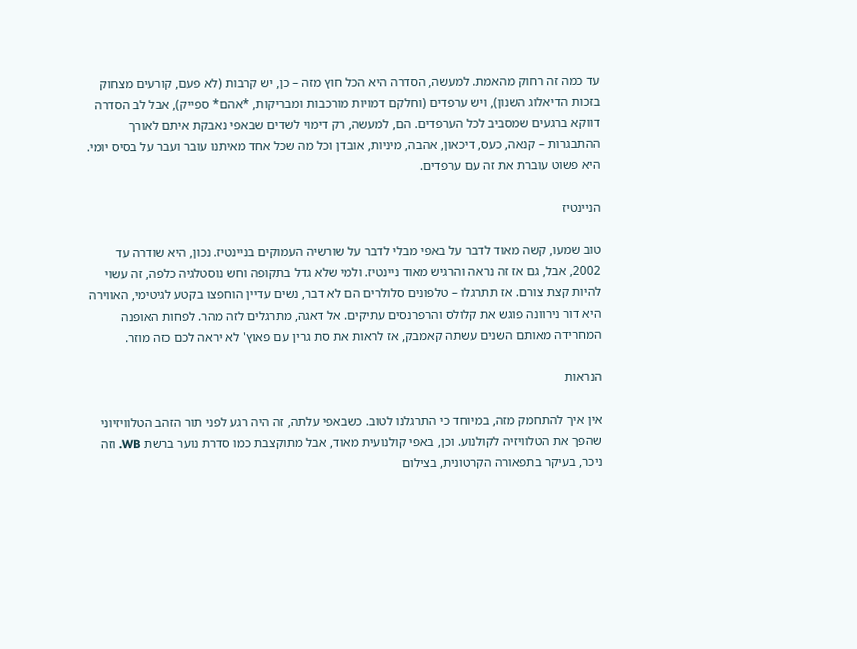עד כמה זה רחוק מהאמת. למעשה, הסדרה היא הכל חוץ מזה – כן, יש קרבות (לא פעם, קורעים מצחוק בזכות הדיאלוג השנון), ויש ערפדים (וחלקם דמויות מורכבות ומבריקות, *אהם* ספייק), אבל לב הסדרה דווקא ברגעים שמסביב לכל הערפדים. הם, למעשה, רק דימוי לשדים שבאפי נאבקת איתם לאורך ההתבגרות – קנאה, כעס, דיכאון, אהבה, מיניות, אובדן וכל מה שכל אחד מאיתנו עובר ועבר על בסיס יומי. היא פשוט עוברת את זה עם ערפדים.

הניינטיז

טוב שמעו, קשה מאוד לדבר על באפי מבלי לדבר על שורשיה העמוקים בניינטיז. נכון, היא שודרה עד 2002, אבל, גם אז זה נראה והרגיש מאוד ניינטיז. ולמי שלא גדל בתקופה וחש נוסטלגיה כלפה, זה עשוי להיות קצת צורם. אז תתרגלו – טלפונים סלולרים הם לא דבר, נשים עדיין הוחפצו בקטע לגיטימי, האווירה היא דור נירוונה פוגש את קלולס והרפרנסים עתיקים. אל דאגה, מתרגלים לזה מהר. לפחות האופנה המחרידה מאותם השנים עשתה קאמבק, אז לראות את סת גרין עם פאוץ' לא יראה לכם כזה מוזר.

הנראות

אין איך להתחמק מזה, במיוחד כי התרגלנו לטוב. כשבאפי עלתה, זה היה רגע לפני תור הזהב הטלוויזיוני שהפך את הטלוויזיה לקולנוע. וכן, באפי קולנועית מאוד, אבל מתוקצבת כמו סדרת נוער ברשת WB. וזה ניכר, בעיקר בתפאורה הקרטונית, בצילום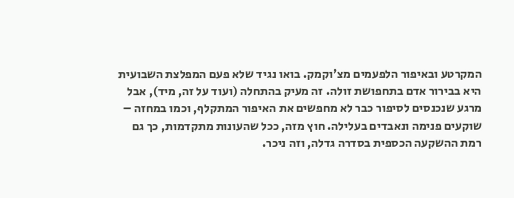המקרטע ובאיפור הלפעמים מצ'וקמק. בואו נגיד שלא פעם המפלצת השבועית היא בבירור אדם בתחפושת זולה. זה מעיק בהתחלה (ועוד על זה, מיד), אבל מרגע שנכנסים לסיפור כבר לא מחפשים את האיפור המתקלף, וכמו במחזה – שוקעים פנימה ונאבדים בעלילה. חוץ מזה, ככל שהעונות מתקדמות, כך גם רמת ההשקעה הכספית בסדרה גדלה, וזה ניכר.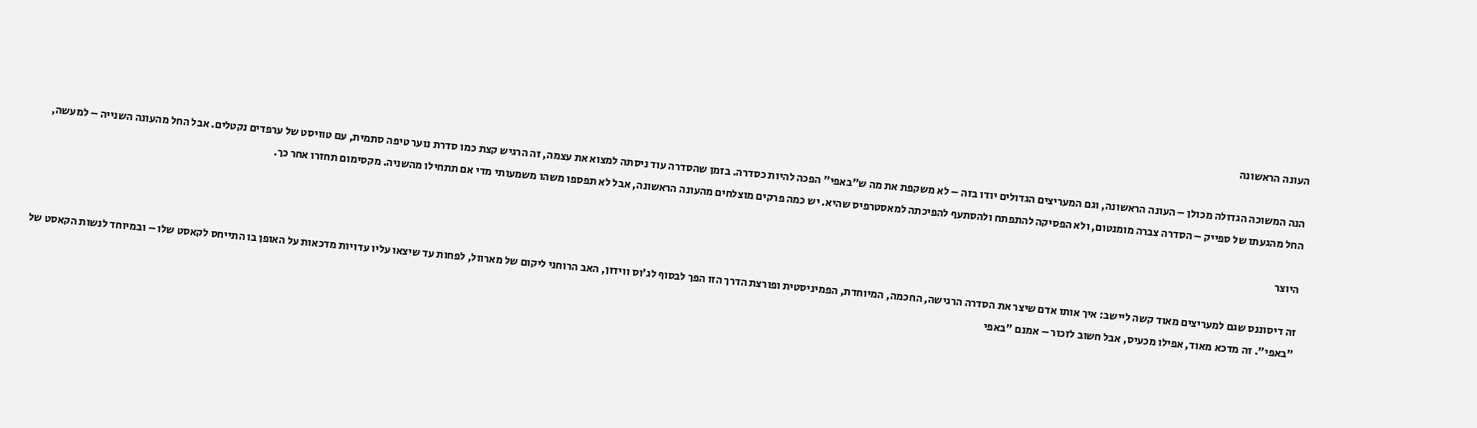העונה הראשונה

הנה המשוכה הגדולה מכולן – העונה הראשונה, וגם המעריצים הגדולים יודו בזה – לא משקפת את מה ש"באפי" הפכה להיות כסדרה. בזמן שהסדרה עוד ניסתה למצוא את עצמה, זה הרגיש קצת כמו סדרת נוער טיפה סתמית, עם טוויסט של ערפדים נקטלים. אבל החל מהעונה השנייה – למעשה, החל מהגעתו של ספייק – הסדרה צברה מומנטום, ולא הפסיקה להתפתח ולהסתעף להפיכתה למאסטרפיס שהיא. יש כמה פרקים מוצלחים מהעונה הראשונה, אבל לא תפספו משהו משמעותי מדי אם תתחילו מהשניה. מקסימום תחזרו אחר כך.

היוצר

זה דיסוננס שגם למעריצים מאוד קשה ליישב: איך אותו אדם שיצר את הסדרה הרגישה, החכמה, המיוחדת, הפמיניסטית ופורצת הדרך הזו הפך לבסוף לג'וס ווידון, האב הרוחני ליקום של מארוול, לפחות עד שיצאו עליו עדויות מדכאות על האופן בו התייחס לקאסט שלו – ובמיוחד לנשות הקאסט של "באפי". זה מדכא מאוד, אפילו מכעיס, אבל חשוב לזכור – אמנם "באפי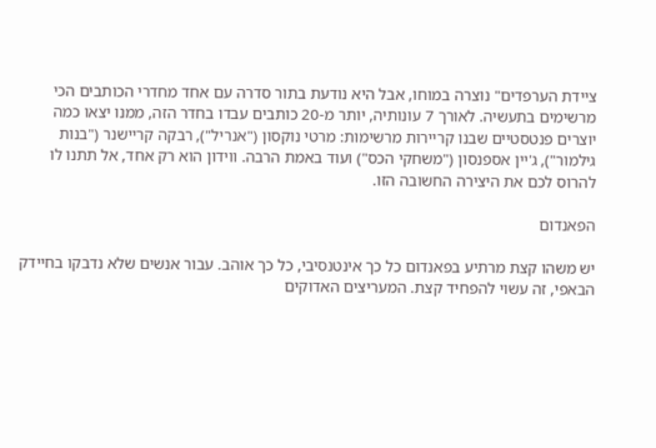ציידת הערפדים" נוצרה במוחו, אבל היא נודעת בתור סדרה עם אחד מחדרי הכותבים הכי מרשימים בתעשיה. לאורך 7 עונותיה, יותר מ-20 כותבים עבדו בחדר הזה, ממנו יצאו כמה יוצרים פנטסטיים שבנו קריירות מרשימות: מרטי נוקסון ("אנריל"), רבקה קריישנר ("בנות גילמור"), ג'יין אספנסון ("משחקי הכס") ועוד באמת הרבה. ווידון הוא רק אחד, אל תתנו לו להרוס לכם את היצירה החשובה הזו.

הפאנדום

יש משהו קצת מרתיע בפאנדום כל כך אינטנסיבי, כל כך אוהב. עבור אנשים שלא נדבקו בחיידק הבאפי, זה עשוי להפחיד קצת. המעריצים האדוקים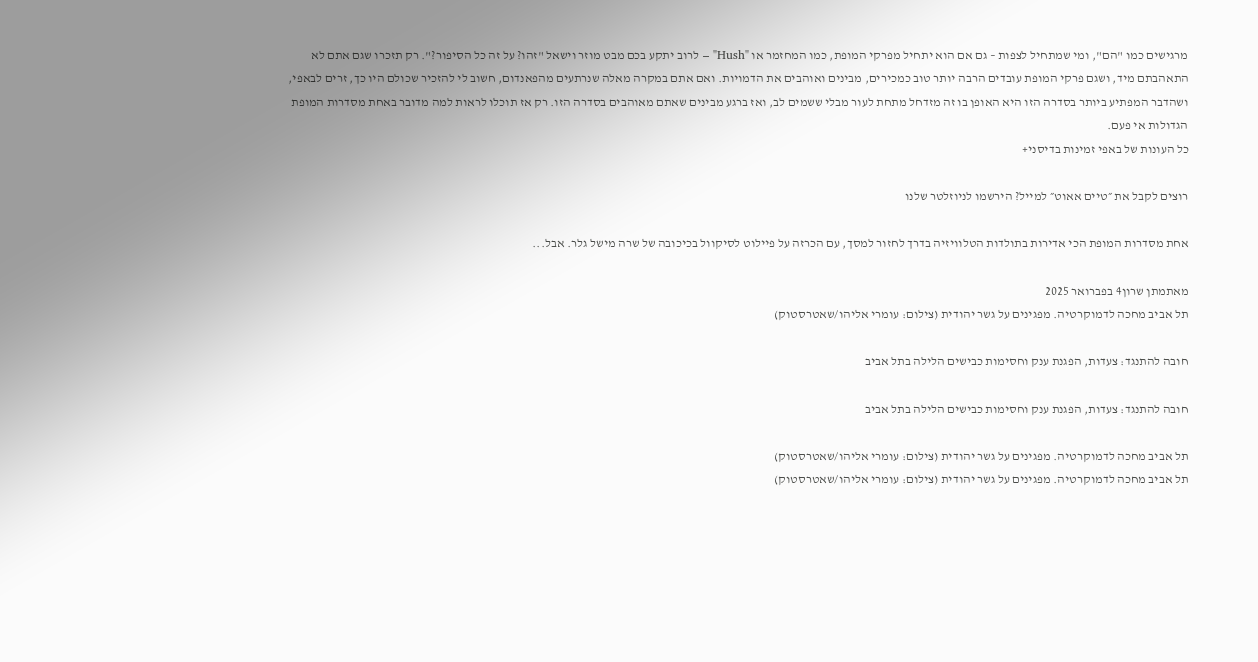מרגישים כמו "הם", ומי שמתחיל לצפות – גם אם הוא יתחיל מפרקי המופת, כמו המחזמר או "Hush" – לרוב יתקע בכם מבט מוזר וישאל "זהו? על זה כל הסיפור?". רק תזכרו שגם אתם לא התאהבתם מיד, ושגם פרקי המופת עובדים הרבה יותר טוב כמכירים, מבינים ואוהבים את הדמויות. ואם אתם במקרה מאלה שנרתעים מהפאנדום, חשוב לי להזכיר שכולם היו כך, זרים לבאפי, ושהדבר המפתיע ביותר בסדרה הזו היא האופן בו זה מזדחל מתחת לעור מבלי ששמים לב, ואז ברגע מבינים שאתם מאוהבים בסדרה הזו. רק אז תוכלו לראות למה מדובר באחת מסדרות המופת הגדולות אי פעם.
כל העונות של באפי זמינות בדיסני+

רוצים לקבל את ״טיים אאוט״ למייל? הירשמו לניוזלטר שלנו

אחת מסדרות המופת הכי אדירות בתולדות הטלוויזיה בדרך לחזור למסך, עם הכרזה על פיילוט לסיקוול בכיכובה של שרה מישל גלר. אבל...

מאתמתן שרון4 בפברואר 2025
תל אביב מחכה לדמוקרטיה. מפגינים על גשר יהודית (צילום: עומרי אליהו/שאטרסטוק)

חובה להתנגד: צעדות, הפגנת ענק וחסימות כבישים הלילה בתל אביב

חובה להתנגד: צעדות, הפגנת ענק וחסימות כבישים הלילה בתל אביב

תל אביב מחכה לדמוקרטיה. מפגינים על גשר יהודית (צילום: עומרי אליהו/שאטרסטוק)
תל אביב מחכה לדמוקרטיה. מפגינים על גשר יהודית (צילום: עומרי אליהו/שאטרסטוק)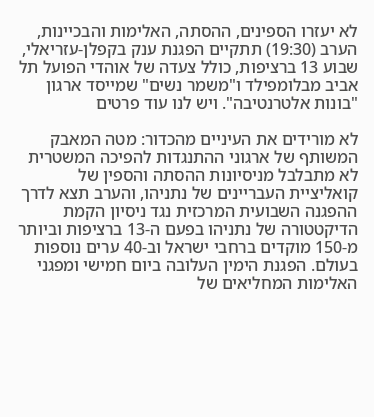לא יעזרו הספינים, ההסתה, האלימות והבכיינות, הערב (19:30) תתקיים הפגנת ענק בקפלן-עזריאלי, שבוע 13 ברציפות, כולל צעדה של אוהדי הפועל תל אביב מבלומפילד ו"משמר נשים" שמייסד ארגון "בונות אלטרנטיבה". ויש לנו עוד פרטים

לא מורידים את העיניים מהכדור: מטה המאבק המשותף של ארגוני ההתנגדות להפיכה המשטרית לא מתבלבל מניסיונות ההסתה והספין של קואליציית העבריינים של נתניהו, והערב תצא לדרך ההפגנה השבועית המרכזית נגד ניסיון הקמת הדיקטטורה של נתניהו בפעם ה-13 ברציפות וביותר מ-150 מוקדים ברחבי ישראל וב-40 ערים נוספות בעולם. הפגנת הימין העלובה ביום חמישי ומפגני האלימות המחליאים של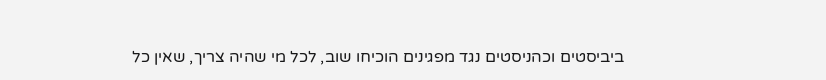ביביסטים וכהניסטים נגד מפגינים הוכיחו שוב, לכל מי שהיה צריך, שאין כל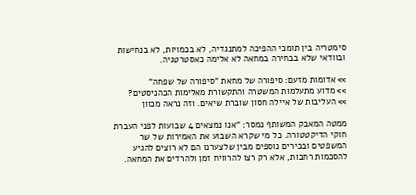סימטריה בין תומכי ההפיכה למתנגדיה, לא בכמויות, לא בנחישות ובוודאי שלא בבחירה במחאה לא אלימה כאסטרטגיה.

>> אדומות מזעם: סיפורה של מחאת "סיפורה של שפחה"
>> מדוע מתעלמות המשטרה והתקשורת מאלימות הכהניסטים?
>> העליבות של איילה חסון שוברת שיאים. וזה נראה מכוון

ממטה המאבק המשותף נמסר: "אנו נמצאים 4 שבועות לפני העברת חוקי הדיקטטורה. כל מי שקרא השבוע את האמירות של שר המשפטים ובכירים נוספים מבין שלצערנו הם לא רוצים להגיע להסכמות רחבות, אלא רק רצו להרוויח זמן ולהרדים את המחאה.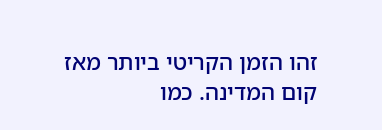זהו הזמן הקריטי ביותר מאז קום המדינה. כמו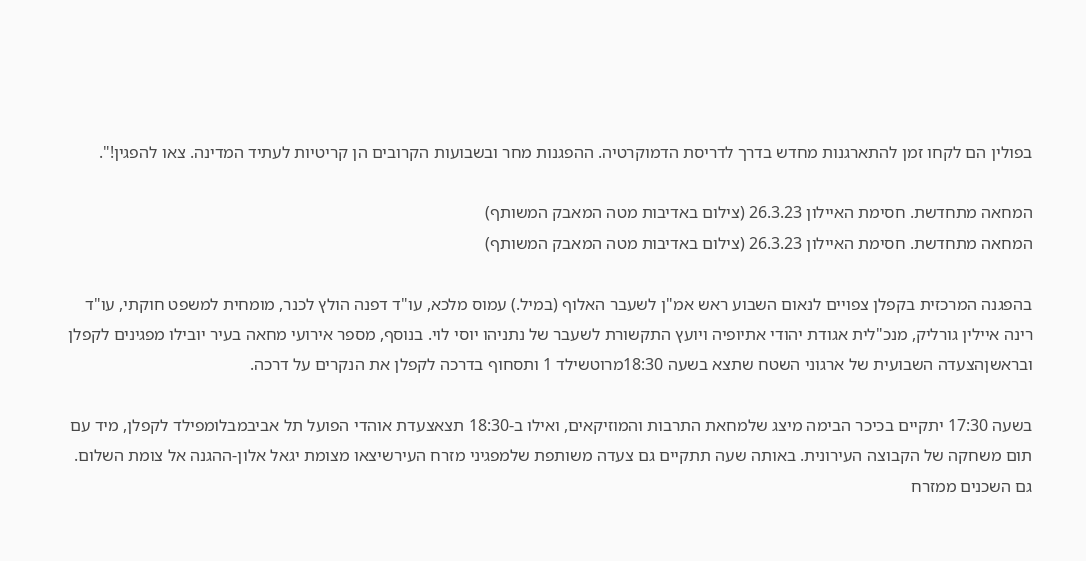בפולין הם לקחו זמן להתארגנות מחדש בדרך לדריסת הדמוקרטיה. ההפגנות מחר ובשבועות הקרובים הן קריטיות לעתיד המדינה. צאו להפגין!".

המחאה מתחדשת. חסימת האיילון 26.3.23 (צילום באדיבות מטה המאבק המשותף)
המחאה מתחדשת. חסימת האיילון 26.3.23 (צילום באדיבות מטה המאבק המשותף)

בהפגנה המרכזית בקפלן צפויים לנאום השבוע ראש אמ"ן לשעבר האלוף (במיל.) עמוס מלכא, עו"ד דפנה הולץ לכנר, מומחית למשפט חוקתי, עו"ד רינה איילין גורליק, מנכ"לית אגודת יהודי אתיופיה ויועץ התקשורת לשעבר של נתניהו יוסי לוי. בנוסף, מספר אירועי מחאה בעיר יובילו מפגינים לקפלן ובראשןהצעדה השבועית של ארגוני השטח שתצא בשעה 18:30מרוטשילד 1 ותסחוף בדרכה לקפלן את הנקרים על דרכה.

בשעה 17:30 יתקיים בכיכר הבימה מיצג שלמחאת התרבות והמוזיקאים, ואילו ב-18:30 תצאצעדת אוהדי הפועל תל אביבמבלומפילד לקפלן, מיד עם תום משחקה של הקבוצה העירונית. באותה שעה תתקיים גם צעדה משותפת שלמפגיני מזרח העירשיצאו מצומת יגאל אלון-ההגנה אל צומת השלום. גם השכנים ממזרח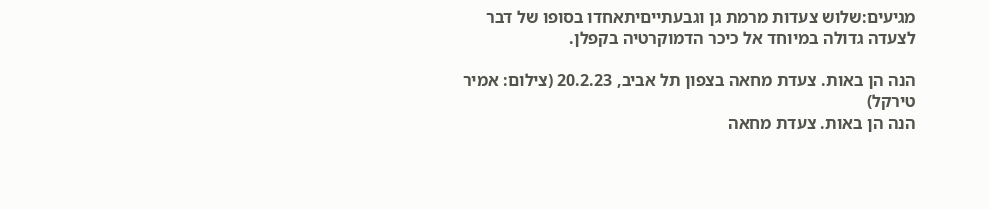מגיעים:שלוש צעדות מרמת גן וגבעתייםיתאחדו בסופו של דבר לצעדה גדולה במיוחד אל כיכר הדמוקרטיה בקפלן.

הנה הן באות. צעדת מחאה בצפון תל אביב, 20.2.23 (צילום: אמיר טירקל)
הנה הן באות. צעדת מחאה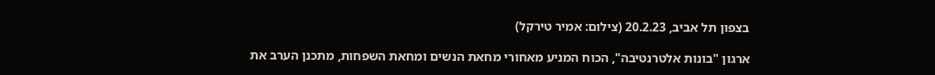בצפון תל אביב, 20.2.23 (צילום: אמיר טירקל)

ארגון "בונות אלטרנטיבה", הכוח המניע מאחורי מחאת הנשים ומחאת השפחות, מתכנן הערב את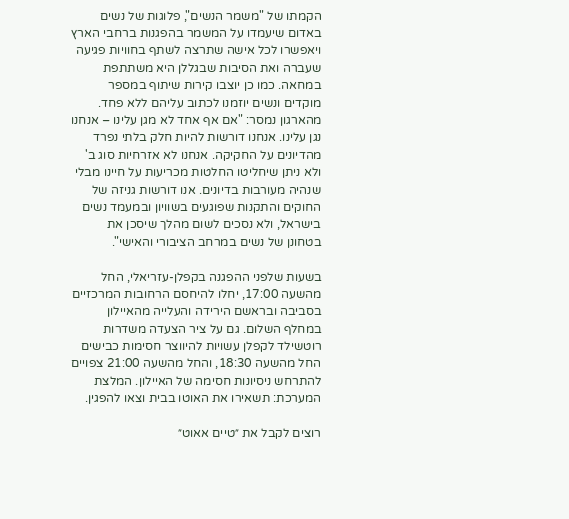הקמתו של "משמר הנשים", פלוגות של נשים באדום שיעמדו על המשמר בהפגנות ברחבי הארץ ויאפשרו לכל אישה שתרצה לשתף בחוויות פגיעה שעברה ואת הסיבות שבגללן היא משתתפת במחאה. כמו כן יוצבו קירות שיתוף במספר מוקדים ונשים יוזמנו לכתוב עליהם ללא פחד. מהארגון נמסר: "אם אף אחד לא מגן עלינו – אנחנו נגן עלינו. אנחנו דורשות להיות חלק בלתי נפרד מהדיונים על החקיקה. אנחנו לא אזרחיות סוג ב' ולא ניתן שיחליטו החלטות מכריעות על חיינו מבלי שנהיה מעורבות בדיונים. אנו דורשות גניזה של החוקים והתקנות שפוגעים בשוויון ובמעמד נשים בישראל, ולא נסכים לשום מהלך שיסכן את בטחונן של נשים במרחב הציבורי והאישי".

בשעות שלפני ההפגנה בקפלן-עזריאלי, החל מהשעה 17:00, יחלו להיחסם הרחובות המרכזיים בסביבה ובראשם הירידה והעלייה מהאיילון במחלף השלום. גם על ציר הצעדה משדרות רוטשילד לקפלן עשויות להיווצר חסימות כבישים החל מהשעה 18:30, והחל מהשעה 21:00 צפויים להתרחש ניסיונות חסימה של האיילון. המלצת המערכת: תשאירו את האוטו בבית וצאו להפגין.

רוצים לקבל את ״טיים אאוט״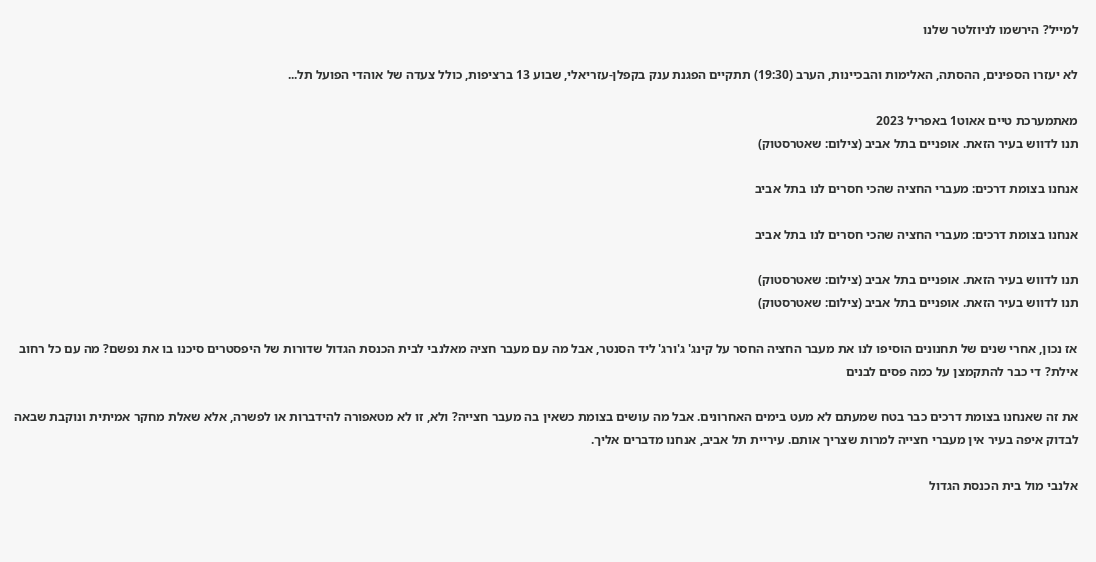למייל? הירשמו לניוזלטר שלנו

לא יעזרו הספינים, ההסתה, האלימות והבכיינות, הערב (19:30) תתקיים הפגנת ענק בקפלן-עזריאלי, שבוע 13 ברציפות, כולל צעדה של אוהדי הפועל תל...

מאתמערכת טיים אאוט1 באפריל 2023
תנו לדווש בעיר הזאת. אופניים בתל אביב (צילום: שאטרסטוק)

אנחנו בצומת דרכים: מעברי החציה שהכי חסרים לנו בתל אביב

אנחנו בצומת דרכים: מעברי החציה שהכי חסרים לנו בתל אביב

תנו לדווש בעיר הזאת. אופניים בתל אביב (צילום: שאטרסטוק)
תנו לדווש בעיר הזאת. אופניים בתל אביב (צילום: שאטרסטוק)

אז נכון, אחרי שנים של תחנונים הוסיפו לנו את מעבר החציה החסר על קינג' ג'ורג' ליד הסנטר, אבל מה עם מעבר חציה מאלנבי לבית הכנסת הגדול שדורות של היפסטרים סיכנו בו את נפשם? מה עם כל רחוב אילת? די כבר להתקמצן על כמה פסים לבנים

את זה שאנחנו בצומת דרכים כבר בטח שמעתם לא מעט בימים האחרונים. אבל מה עושים בצומת כשאין בה מעבר חצייה? ולא, זו לא מטאפורה להידברות או לפשרה, אלא שאלת מחקר אמיתית ונוקבת שבאה לבדוק איפה בעיר אין מעברי חצייה למרות שצריך אותם. עיריית תל אביב, אנחנו מדברים אליך.

אלנבי מול בית הכנסת הגדול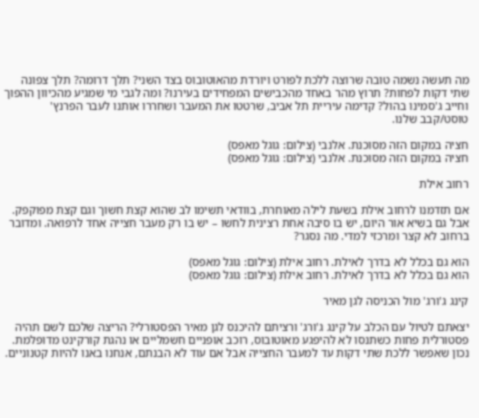מה תעשה נשמה טובה שרוצה ללכת לפורט ויורדת מהאוטובוס בצד השני? תלך דרומה? תלך צפונה שתי דקות לפחות? תרוץ מהר באחד מהכבישים המפחידים בעירנו? ומה לגבי מי שמגיע מהכיוון ההפוך וחייב ג'סמינו בהול? קדימה עיריית תל אביב, שרטטו את המעבר ושחררו אותנו לעבר הפרנץ' טוסט/קבב שלנו.

חציה במקום הזה מסוכנת. אלנבי (צילום: גוגל מאפס)
חציה במקום הזה מסוכנת. אלנבי (צילום: גוגל מאפס)

רחוב אילת

אם תזדמנו לרחוב אילת בשעת לילה מאוחרת, בוודאי תשימו לב שהוא קצת חשוך וגם קצת מפוקפק. אבל גם בשיא אור היום, יש בו סיבה אחת רצינית לחשו – יש בו רק מעבר חצייה אחד לרפואה. ומדובר ברחוב לא קצר ומרכזי למדי. מה נסגר?

הוא גם בכלל לא בדרך לאילת. רחוב אילת (צילום: גוגל מאפס)
הוא גם בכלל לא בדרך לאילת. רחוב אילת (צילום: גוגל מאפס)

קינג ג'ורג' מול הכניסה לגן מאיר

יצאתם לטיול עם הכלב על קינג ג'ורג' ורציתם להיכנס לגן מאיר הפסטורלי? הריצה שלכם לשם תהיה פסטורלית פחות כשתנסו לא להיפגע מאוטובוס, רוכב אופניים חשמליים או נהגת קורקינט מדופלמת. נכון שאפשר ללכת שתי דקות עד למעבר החצייה אבל אם עוד לא הבנתם, אנחנו באנו להיות קטנוניים.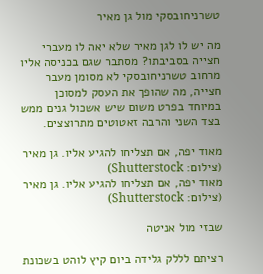טשרניחובסקי מול גן מאיר

מה יש לו לגן מאיר שלא יאה לו מעברי חצייה בסביבתו? מסתבר שגם בכניסה אליו מרחוב טשרניחובסקי לא מסומן מעבר חצייה, מה שהופך את העסק למסוכן במיוחד בפרט משום שיש אשכול גנים ממש בצד השני והרבה זאטוטים מתרוצצים.

מאוד יפה, אם תצליחו להגיע אליו. גן מאיר (צילום: Shutterstock)
מאוד יפה, אם תצליחו להגיע אליו. גן מאיר (צילום: Shutterstock)

שבזי מול אניטה

רציתם לללק גלידה ביום קיץ לוהט בשכונת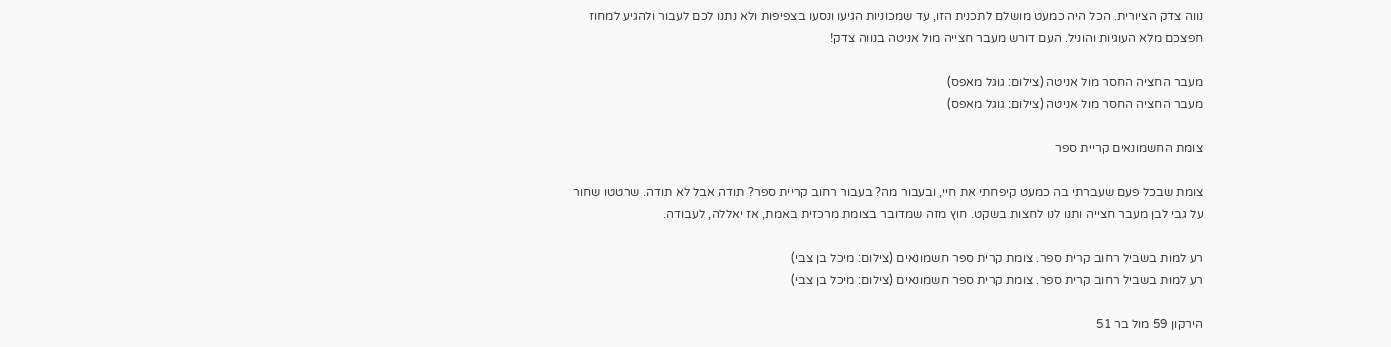נווה צדק הציורית. הכל היה כמעט מושלם לתכנית הזו, עד שמכוניות הגיעו ונסעו בצפיפות ולא נתנו לכם לעבור ולהגיע למחוז חפצכם מלא העוגיות והוניל. העם דורש מעבר חצייה מול אניטה בנווה צדק!

מעבר החציה החסר מול אניטה (צילום: גוגל מאפס)
מעבר החציה החסר מול אניטה (צילום: גוגל מאפס)

צומת החשמונאים קריית ספר

צומת שבכל פעם שעברתי בה כמעט קיפחתי את חיי, ובעבור מה? בעבור רחוב קריית ספר? תודה אבל לא תודה. שרטטו שחור על גבי לבן מעבר חצייה ותנו לנו לחצות בשקט. חוץ מזה שמדובר בצומת מרכזית באמת, אז יאללה, לעבודה.

רע למות בשביל רחוב קרית ספר. צומת קרית ספר חשמונאים (צילום: מיכל בן צבי)
רע למות בשביל רחוב קרית ספר. צומת קרית ספר חשמונאים (צילום: מיכל בן צבי)

הירקון 59 מול בר 51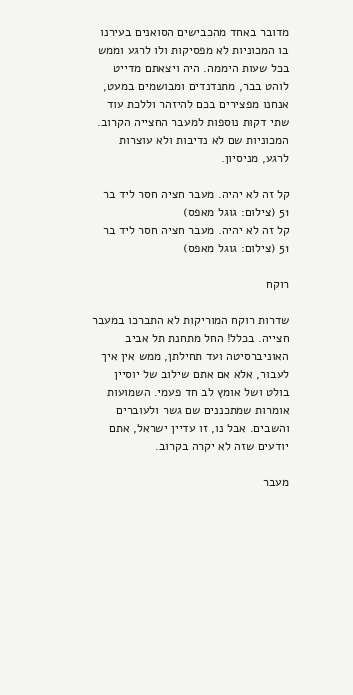מדובר באחד מהכבישים הסואנים בעירנו בו המכוניות לא מפסיקות ולו לרגע וממש בכל שעות היממה. היה ויצאתם מדייט לוהט בבר, מתנדנדים ומבושמים במעט, אנחנו מפצירים בכם להיזהר וללכת עוד שתי דקות נוספות למעבר החצייה הקרוב. המכוניות שם לא נדיבות ולא עוצרות לרגע, מניסיון.

קל זה לא יהיה. מעבר חציה חסר ליד בר 51 (צילום: גוגל מאפס)
קל זה לא יהיה. מעבר חציה חסר ליד בר 51 (צילום: גוגל מאפס)

רוקח

שדרות רוקח המוריקות לא התברכו במעבר חצייה. בכלל! החל מתחנת תל אביב האוניברסיטה ועד תחילתן, ממש אין איך לעבור, אלא אם אתם שילוב של יוסיין בולט ושל אומץ לב חד פעמי. השמועות אומרות שמתכננים שם גשר ולעוברים והשבים. אבל נו, זו עדיין ישראל, אתם יודעים שזה לא יקרה בקרוב.

מעבר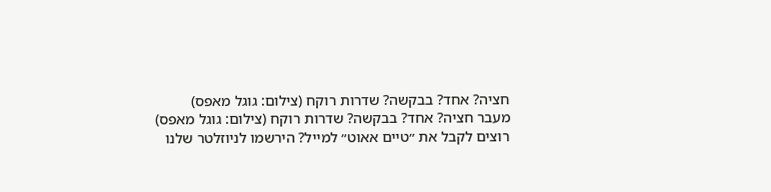חציה? אחד? בבקשה? שדרות רוקח (צילום: גוגל מאפס)
מעבר חציה? אחד? בבקשה? שדרות רוקח (צילום: גוגל מאפס)
רוצים לקבל את ״טיים אאוט״ למייל? הירשמו לניוזלטר שלנו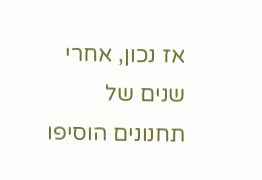אז נכון, אחרי שנים של תחנונים הוסיפו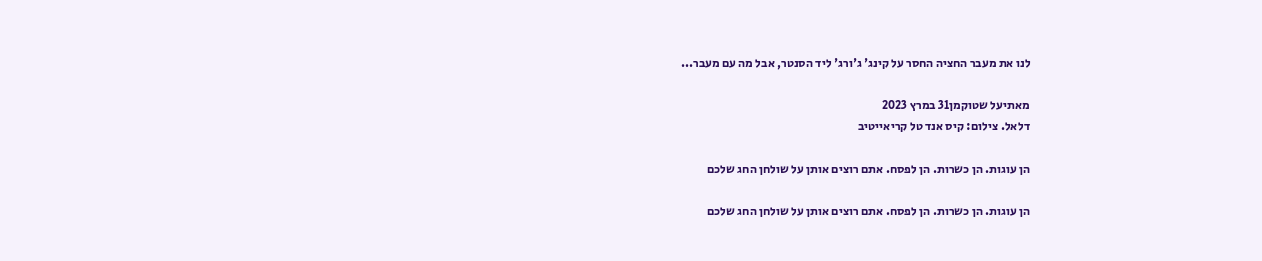לנו את מעבר החציה החסר על קינג' ג'ורג' ליד הסנטר, אבל מה עם מעבר...

מאתיעל שטוקמן31 במרץ 2023
דלאל. צילום: קיס אנד טל קריאייטיב

הן עוגות. הן כשרות. הן לפסח. אתם רוצים אותן על שולחן החג שלכם

הן עוגות. הן כשרות. הן לפסח. אתם רוצים אותן על שולחן החג שלכם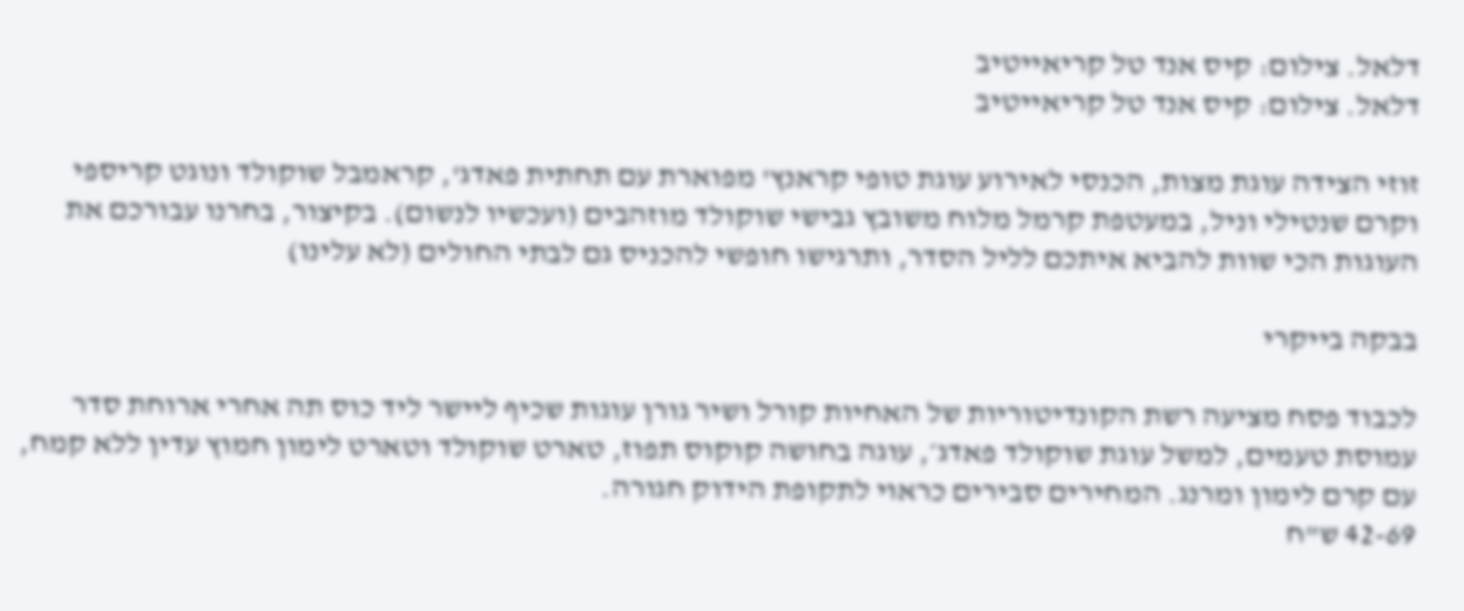דלאל. צילום: קיס אנד טל קריאייטיב
דלאל. צילום: קיס אנד טל קריאייטיב

זוזי הצידה עוגת מצות, הכנסי לאירוע עוגת טופי קראנץ' מפוארת עם תחתית פאדג', קראמבל שוקולד ונוגט קריספי וקרם שנטילי וניל, במעטפת קרמל מלוח משובץ גבישי שוקולד מוזהבים (ועכשיו לנשום). בקיצור, בחרנו עבורכם את העוגות הכי שוות להביא איתכם לליל הסדר, ותרגישו חופשי להכניס גם לבתי החולים (לא עלינו)

בבקה בייקרי

לכבוד פסח מציעה רשת הקונדיטוריות של האחיות קורל ושיר גורן עוגות שכיף ליישר ליד כוס תה אחרי ארוחת סדר עמוסת טעמים, למשל עוגת שוקולד פאדג׳, עוגה בחושה קוקוס תפוז, טארט שוקולד וטארט לימון חמוץ עדין ללא קמח, עם קרם לימון ומרנג. המחירים סבירים כראוי לתקופת הידוק חגורה.
42-69 ש"ח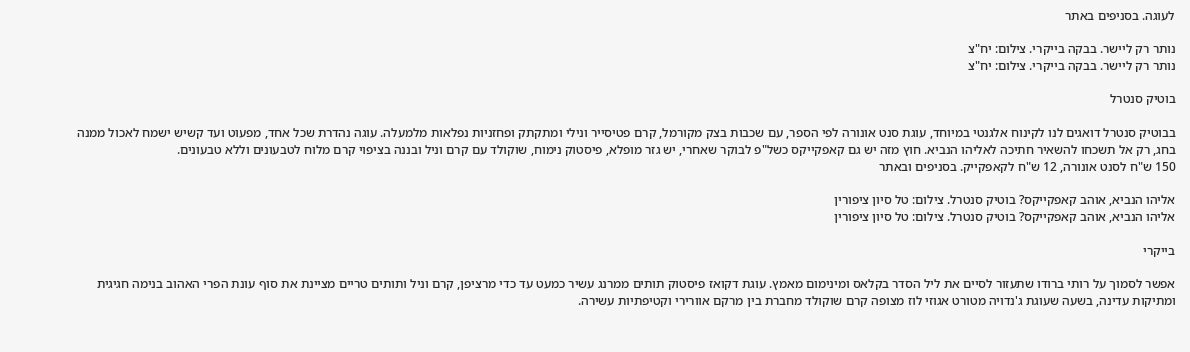לעוגה. בסניפים באתר

נותר רק ליישר. בבקה בייקרי. צילום: יח"צ
נותר רק ליישר. בבקה בייקרי. צילום: יח"צ

בוטיק סנטרל

בבוטיק סנטרל דואגים לנו לקינוח אלגנטי במיוחד, עוגת סנט אונורה לפי הספר, עם שכבות בצק מקורמל, קרם פטיסייר ונילי ומתקתק ופחזניות נפלאות מלמעלה. עוגה נהדרת שכל אחד, מפעוט ועד קשיש ישמח לאכול ממנה בחג, רק אל תשכחו להשאיר חתיכה לאליהו הנביא. חוץ מזה יש גם קאפקייקס כשל"פ לבוקר שאחרי, יש גזר מופלא, פיסטוק נימוח, שוקולד עם קרם וניל ובננה בציפוי קרם מלוח לטבעונים וללא טבעונים.
150 ש"ח לסנט אונורה, 12 ש"ח לקאפקייק. בסניפים ובאתר

אליהו הנביא, אוהב קאפקייקס? בוטיק סנטרל. צילום: טל סיון ציפורין
אליהו הנביא, אוהב קאפקייקס? בוטיק סנטרל. צילום: טל סיון ציפורין

בייקרי

אפשר לסמוך על רותי ברודו שתעזור לסיים את ליל הסדר בקלאס ומינימום מאמץ. עוגת דקואז פיסטוק תותים ממרנג עשיר כמעט עד כדי מרציפן, קרם וניל ותותים טריים מציינת את סוף עונת הפרי האהוב בנימה חגיגית ומתיקות עדינה, בשעה שעוגת ג'נדויה מטורט אגוזי לוז מצופה קרם שוקולד מחברת בין מרקם אוורירי וקטיפתיות עשירה.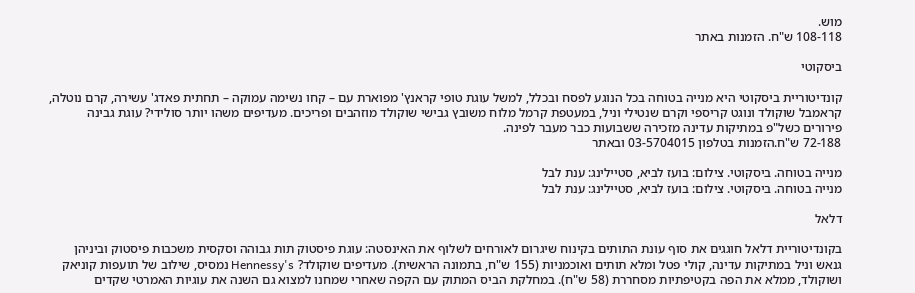מוש.
108-118 ש"ח. הזמנות באתר

ביסקוטי

קונדיטוריית ביסקוטי היא מנייה בטוחה בכל הנוגע לפסח ובכלל, למשל עוגת טופי קראנץ' מפוארת עם – קחו נשימה עמוקה – תחתית פאדג' עשירה, קרם נוטלה, קראמבל שוקולד ונוגט קריספי וקרם שנטילי וניל, במעטפת קרמל מלוח משובץ גבישי שוקולד מוזהבים ופריכים. מעדיפים משהו יותר סולידי? עוגת גבינה פירורים כשל"פ במתיקות עדינה מזכירה ששבועות כבר מעבר לפינה.
72-188 ש"ח.הזמנות בטלפון 03-5704015 ובאתר

מנייה בטוחה. ביסקוטי. צילום: בועז לביא, סטיילינג: ענת לבל
מנייה בטוחה. ביסקוטי. צילום: בועז לביא, סטיילינג: ענת לבל

דלאל

בקונדיטוריית דלאל חוגגים את סוף עונת התותים בקינוח שיגרום לאורחים לשלוף את האינסטה: עוגת פיסטוק תות גבוהה וסקסית משכבות פיסטוק וביניהן גנאש וניל במתיקות עדינה, קולי פטל ומלא תותים ואוכמניות (155 ש"ח, בתמונה הראשית). מעדיפים שוקולד? Hennessy's נמסיס, שילוב של תועפות קוניאק ושוקולד, ממלא את הפה בקטיפתיות מסחררת (58 ש"ח). במחלקת הביס המתוק עם הקפה שאחרי שמחנו למצוא גם השנה את עוגיות האמרטי שקדים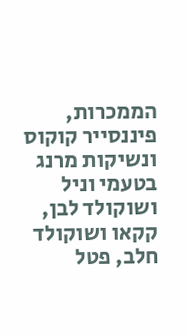הממכרות, פיננסייר קוקוס ונשיקות מרנג בטעמי וניל ושוקולד לבן, קקאו ושוקולד חלב, פטל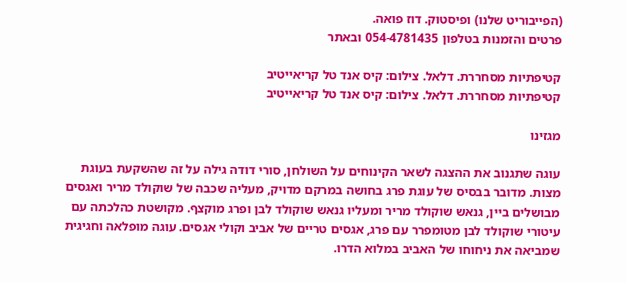(הפייבוריט שלנו) ופיסטוק. דוז פואה.
פרטים והזמנות בטלפון 054-4781435 ובאתר

קטיפתיות מסחררת. דלאל. צילום: קיס אנד טל קריאייטיב
קטיפתיות מסחררת. דלאל. צילום: קיס אנד טל קריאייטיב

מגזינו

עוגה שתגנוב את ההצגה לשאר הקינוחים על השולחן, סורי דודה גילה על זה שהשקעת בעוגת מצות. מדובר בבסיס של עוגת פרג בחושה במרקם מדויק, מעליה שכבה של שוקולד מריר ואגסים מבושלים ביין, גנאש שוקולד מריר ומעליו גנאש שוקולד לבן ופרג מוקצף. מקושטת כהלכתה עם עיטורי שוקולד לבן מטומפרר עם פרג, אגסים טריים של אביב וקולי אגסים. עוגה מופלאה וחגיגית שמביאה את ניחוחו של האביב במלוא הדרו.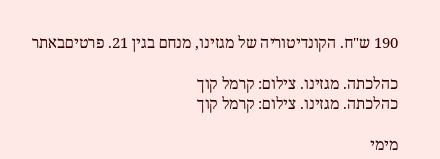190 ש"ח. הקונדיטוריה של מגזינו, מנחם בגין 21. פרטיםבאתר

כהלכתה. מגזינו. צילום: קרמל קוך
כהלכתה. מגזינו. צילום: קרמל קוך

מימי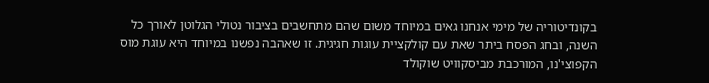בקונדיטוריה של מימי אנחנו גאים במיוחד משום שהם מתחשבים בציבור נטולי הגלוטן לאורך כל השנה, ובחג הפסח ביתר שאת עם קולקציית עוגות חגיגית. זו שאהבה נפשנו במיוחד היא עוגת מוס הקפוצי'נו, המורכבת מביסקוויט שוקולד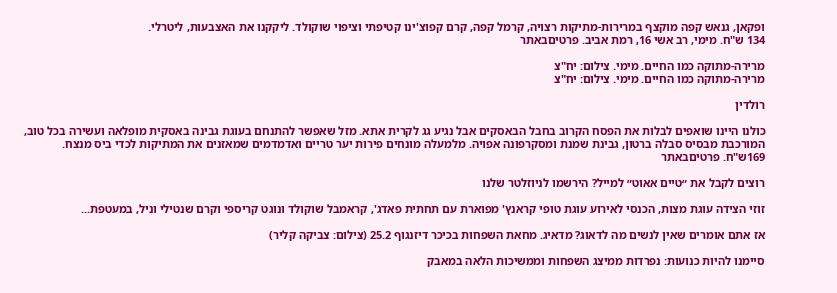ופקאן, גנאש קפה מוקצף במרירות-מתיקות רצויה, קרמל קפה, קרם קפוצ'ינו קטיפתי וציפוי שוקולד. ליקקנו את האצבעות, ליטרלי.
134 ש"ח. מימי, רב אשי 16, רמת אביב. פרטיםבאתר

מרירה-מתוקה כמו החיים. מימי. צילום: יח"צ
מרירה-מתוקה כמו החיים. מימי. צילום: יח"צ

רולדין

כולנו היינו שואפים לבלות את הפסח הקרוב בחבל הבאסקים אבל נגיע גג לקרית אתא. מזל שאפשר להתנחם בעוגת גבינה באסקית מופלאה ועשירה בכל טוב, המורכבת מבסיס סבלה ברטון, גבינת שמנת ומסקרפונה אפויה. מלמעלה מונחים פירות יער טריים ואדמדמים שמאזנים את המתיקות לכדי ביס מנצח.
169ש"ח. פרטיםבאתר

רוצים לקבל את ״טיים אאוט״ למייל? הירשמו לניוזלטר שלנו

זוזי הצידה עוגת מצות, הכנסי לאירוע עוגת טופי קראנץ' מפוארת עם תחתית פאדג', קראמבל שוקולד ונוגט קריספי וקרם שנטילי וניל, במעטפת...

אז אתם אומרים שאין לנשים מה לדאוג? מדאיג. מחאת השפחות בכיכר דיזנגוף 25.2 (צילום: צביקה קליר)

סיימנו להיות כנועות: נפרדות ממיצג השפחות וממשיכות הלאה במאבק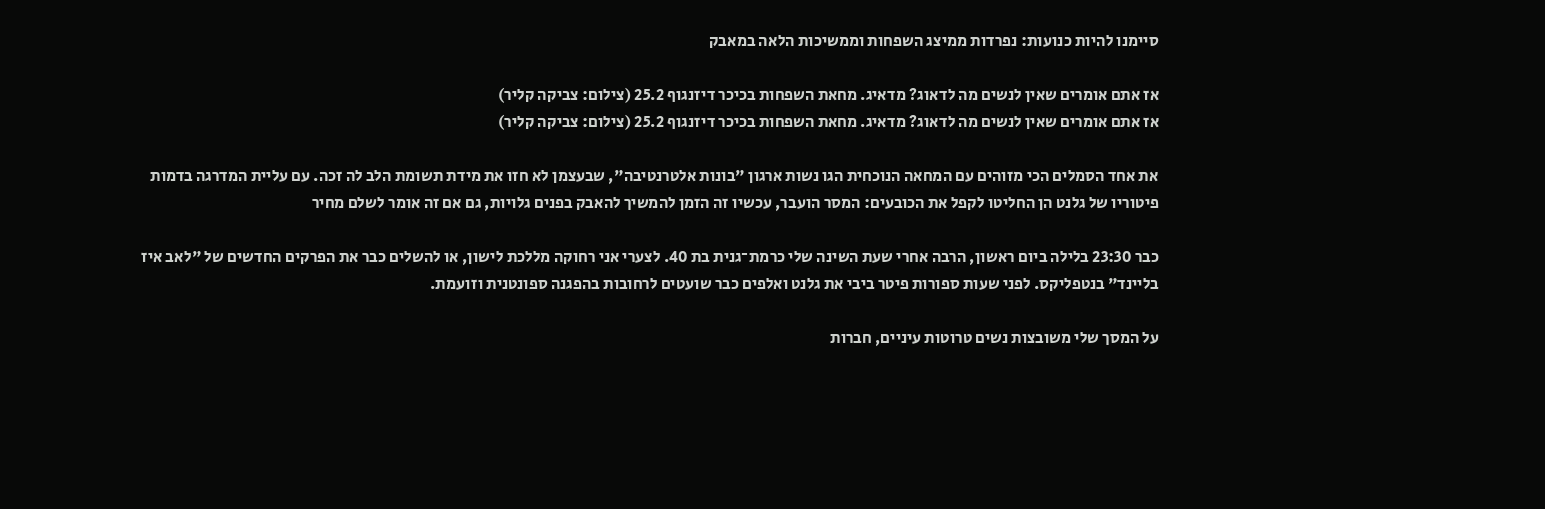סיימנו להיות כנועות: נפרדות ממיצג השפחות וממשיכות הלאה במאבק

אז אתם אומרים שאין לנשים מה לדאוג? מדאיג. מחאת השפחות בכיכר דיזנגוף 25.2 (צילום: צביקה קליר)
אז אתם אומרים שאין לנשים מה לדאוג? מדאיג. מחאת השפחות בכיכר דיזנגוף 25.2 (צילום: צביקה קליר)

את אחד הסמלים הכי מזוהים עם המחאה הנוכחית הגו נשות ארגון "בונות אלטרנטיבה", שבעצמן לא חזו את מידת תשומת הלב לה זכה. עם עליית המדרגה בדמות פיטוריו של גלנט הן החליטו לקפל את הכובעים: המסר הועבר, עכשיו זה הזמן להמשיך להאבק בפנים גלויות, גם אם זה אומר לשלם מחיר

כבר 23:30 בלילה ביום ראשון, הרבה אחרי שעת השינה שלי כרמת־גנית בת 40. לצערי אני רחוקה מללכת לישון, או להשלים כבר את הפרקים החדשים של "לאב איז בליינד" בנטפליקס. לפני שעות ספורות פיטר ביבי את גלנט ואלפים כבר שועטים לרחובות בהפגנה ספונטנית וזועמת.

על המסך שלי משובצות נשים טרוטות עיניים, חברות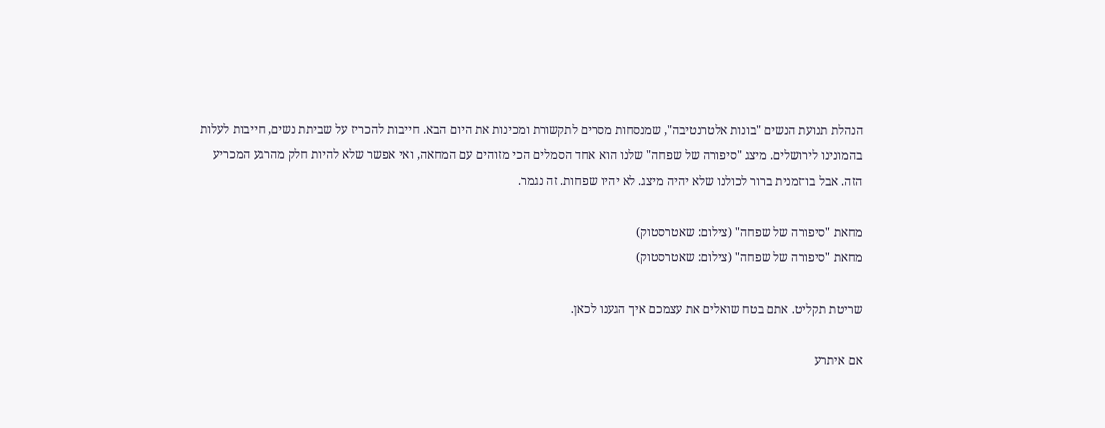הנהלת תנועת הנשים "בונות אלטרנטיבה", שמנסחות מסרים לתקשורת ומכינות את היום הבא. חייבות להכריז על שביתת נשים, חייבות לעלות בהמונינו לירושלים. מיצג "סיפורה של שפחה" שלנו הוא אחד הסמלים הכי מזוהים עם המחאה, ואי אפשר שלא להיות חלק מהרגע המכריע הזה. אבל בו־זמנית ברור לכולנו שלא יהיה מיצג. לא יהיו שפחות. זה נגמר.

מחאת "סיפורה של שפחה" (צילום: שאטרסטוק)
מחאת "סיפורה של שפחה" (צילום: שאטרסטוק)

שריטת תקליט. אתם בטח שואלים את עצמכם איך הגענו לכאן.

אם איתרע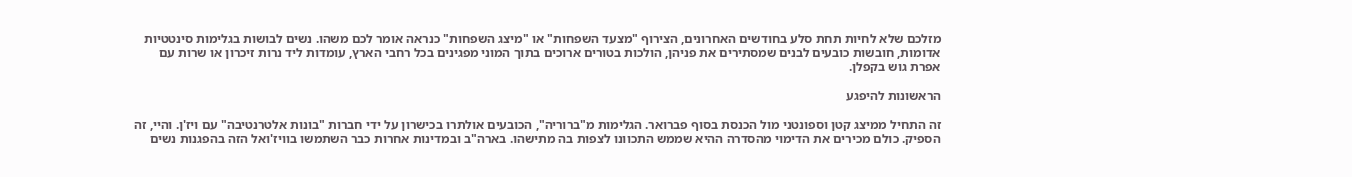מזלכם שלא לחיות תחת סלע בחודשים האחרונים, הצירוף "מצעד השפחות" או "מיצג השפחות" כנראה אומר לכם משהו. נשים לבושות בגלימות סינטטיות אדומות, חובשות כובעים לבנים שמסתירים את פניהן, הולכות בטורים ארוכים בתוך המוני מפגינים בכל רחבי הארץ, עומדות ליד נרות זיכרון או שרות עם אפרת גוש בקפלן.

הראשונות להיפגע

זה התחיל ממיצג קטן וספונטני מול הכנסת בסוף פברואר. הגלימות מ"ברוריה", הכובעים אולתרו בכישרון על ידי חברות "בונות אלטרנטיבה" עם ויז'ן. והיי, זה הספיק. כולם מכירים את הדימוי מהסדרה ההיא שממש התכוונו לצפות בה מתישהו. בארה"ב ובמדינות אחרות כבר השתמשו בוויז'ואל הזה בהפגנות נשים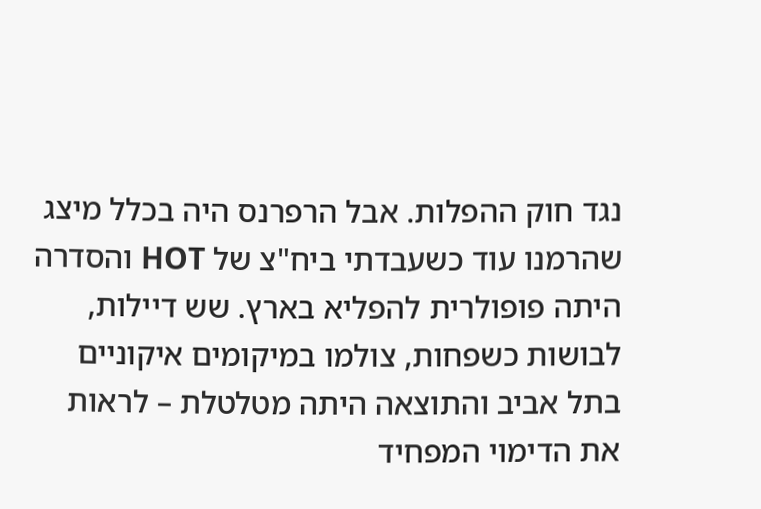נגד חוק ההפלות. אבל הרפרנס היה בכלל מיצג שהרמנו עוד כשעבדתי ביח"צ של HOT והסדרה היתה פופולרית להפליא בארץ. שש דיילות, לבושות כשפחות, צולמו במיקומים איקוניים בתל אביב והתוצאה היתה מטלטלת – לראות את הדימוי המפחיד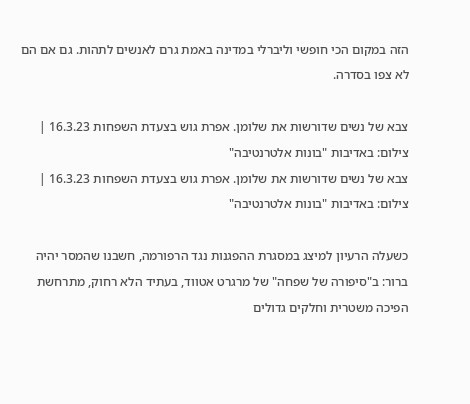הזה במקום הכי חופשי וליברלי במדינה באמת גרם לאנשים לתהות. גם אם הם לא צפו בסדרה.

צבא של נשים שדורשות את שלומן. אפרת גוש בצעדת השפחות 16.3.23 | צילום: באדיבות "בונות אלטרנטיבה"
צבא של נשים שדורשות את שלומן. אפרת גוש בצעדת השפחות 16.3.23 | צילום: באדיבות "בונות אלטרנטיבה"

כשעלה הרעיון למיצג במסגרת ההפגנות נגד הרפורמה, חשבנו שהמסר יהיה ברור: ב"סיפורה של שפחה" של מרגרט אטווד, בעתיד הלא רחוק, מתרחשת הפיכה משטרית וחלקים גדולים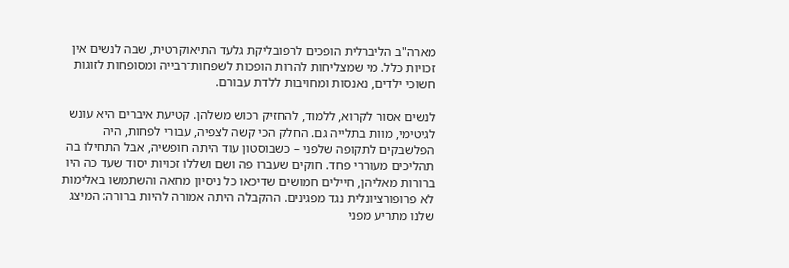מארה"ב הליברלית הופכים לרפובליקת גלעד התיאוקרטית, שבה לנשים אין זכויות כלל. מי שמצליחות להרות הופכות לשפחות־רבייה ומסופחות לזוגות חשוכי ילדים, נאנסות ומחויבות ללדת עבורם.

לנשים אסור לקרוא, ללמוד, להחזיק רכוש משלהן. קטיעת איברים היא עונש לגיטימי, מוות בתלייה גם. החלק הכי קשה לצפיה, עבורי לפחות, היה הפלשבקים לתקופה שלפני – כשבוסטון עוד היתה חופשיה, אבל התחילו בה תהליכים מעוררי פחד. חוקים שעברו פה ושם ושללו זכויות יסוד שעד כה היו ברורות מאליהן, חיילים חמושים שדיכאו כל ניסיון מחאה והשתמשו באלימות לא פרופורציונלית נגד מפגינים. ההקבלה היתה אמורה להיות ברורה: המיצג שלנו מתריע מפני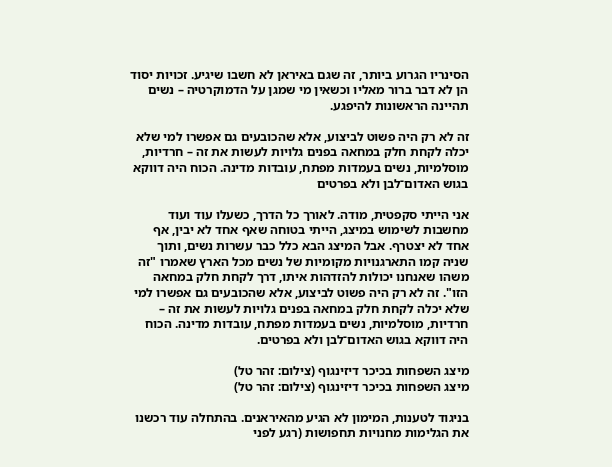הסינריו הגרוע ביותר, זה שגם באיראן לא חשבו שיגיע. זכויות יסוד הן לא דבר ברור מאליו וכשאין מי שמגן על הדמוקרטיה – נשים תהיינה הראשונות להיפגע.

זה לא רק היה פשוט לביצוע, אלא שהכובעים גם אפשרו למי שלא יכלה לקחת חלק במחאה בפנים גלויות לעשות את זה – חרדיות, מוסלמיות, נשים בעמדות מפתח, עובדות מדינה. הכוח היה דווקא בגוש האדום־לבן ולא בפרטים

אני הייתי סקפטית, מודה. לאורך כל הדרך, כשעלו עוד ועוד מחשבות לשימוש במיצג, הייתי בטוחה שאף אחד לא יבין, אף אחד לא יצטרף. אבל המיצג הבא כלל כבר עשרות נשים, ותוך שניה קמו התארגנויות מקומיות של נשים מכל הארץ שאמרו "זה משהו שאנחנו יכולות להזדהות איתו, דרך לקחת חלק במחאה הזו". זה לא רק היה פשוט לביצוע, אלא שהכובעים גם אפשרו למי שלא יכלה לקחת חלק במחאה בפנים גלויות לעשות את זה – חרדיות, מוסלמיות, נשים בעמדות מפתח, עובדות מדינה. הכוח היה דווקא בגוש האדום־לבן ולא בפרטים.

מיצג השפחות בכיכר דיזינגוף (צילום: זהר טל)
מיצג השפחות בכיכר דיזינגוף (צילום: זהר טל)

בניגוד לטענות, המימון לא הגיע מהאיראנים. בהתחלה עוד רכשנו את הגלימות מחנויות תחפושות (רגע לפני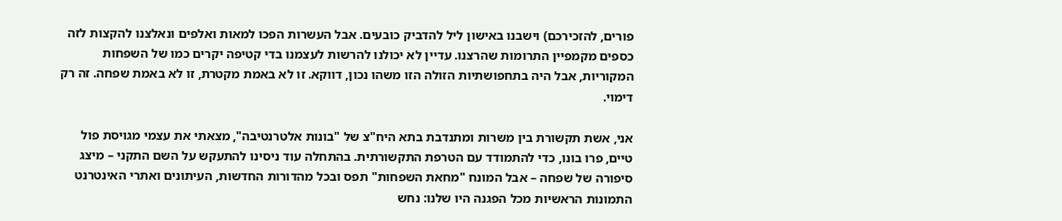פורים, להזכירכם) וישבנו באישון ליל להדביק כובעים. אבל העשרות הפכו למאות ואלפים ונאלצנו להקצות לזה כספים מקמפיין התרומות שהרצנו. עדיין לא יכולנו להרשות לעצמנו בדי קטיפה יקרים כמו של השפחות המקוריות, אבל היה בתחפושתיות הזולה הזו משהו נכון, דווקא. זו לא באמת מקטרת, זו לא באמת שפחה. זה רק דימוי.

אני, אשת תקשורת בין משרות ומתנדבת בתא היח"צ של "בונות אלטרנטיבה", מצאתי את עצמי מגויסת פול טיים, פרו בונו, כדי להתמודד עם הטרפת התקשורתית. בהתחלה עוד ניסינו להתעקש על השם התקני – מיצג סיפורה של שפחה – אבל המונח "מחאת השפחות" תפס ובכל מהדורות החדשות, העיתונים ואתרי האינטרנט התמונות הראשיות מכל הפגנה היו שלנו: נחש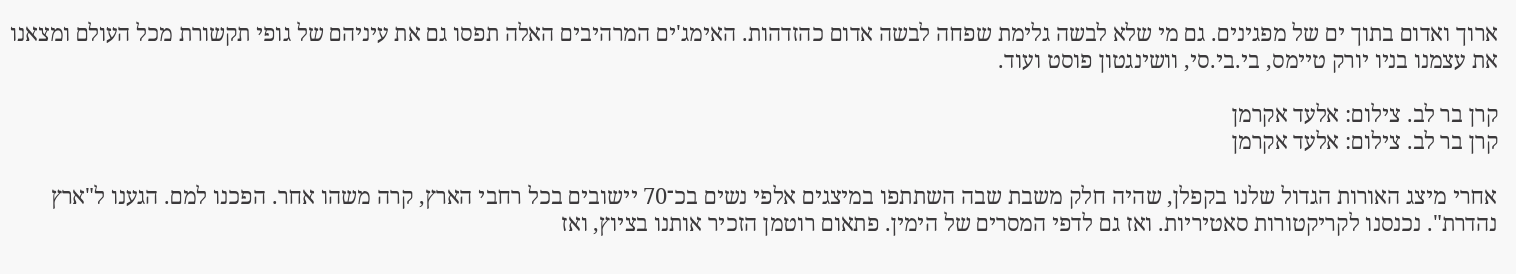ארוך ואדום בתוך ים של מפגינים. גם מי שלא לבשה גלימת שפחה לבשה אדום כהזדהות. האימג'ים המרהיבים האלה תפסו גם את עיניהם של גופי תקשורת מכל העולם ומצאנו את עצמנו בניו יורק טיימס, בי.בי.סי, וושינגטון פוסט ועוד.

קרן בר לב. צילום: אלעד אקרמן
קרן בר לב. צילום: אלעד אקרמן

אחרי מיצג האורות הגדול שלנו בקפלן, שהיה חלק משבת שבה השתתפו במיצגים אלפי נשים בכ־70 יישובים בכל רחבי הארץ, קרה משהו אחר. הפכנו למם. הגענו ל"ארץ נהדרת". נכנסנו לקריקטורות סאטיריות. ואז גם לדפי המסרים של הימין. פתאום רוטמן הזכיר אותנו בציוץ, ואז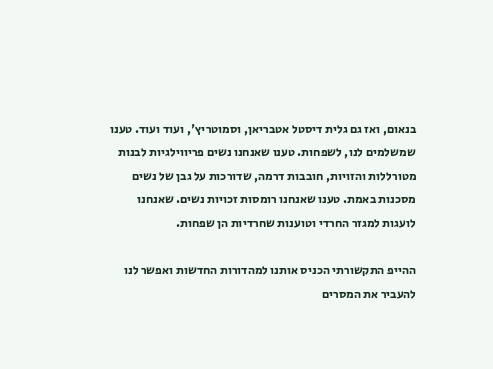בנאום, ואז גם גלית דיסטל אטבריאן, וסמוטריץ', ועוד ועוד. טענו שמשלמים לנו, לשפחות. טענו שאנחנו נשים פריווילגיות לבנות מטורללות והזויות, חובבות דרמה, שדורכות על גבן של נשים מסכנות באמת. טענו שאנחנו רומסות זכויות נשים. שאנחנו לועגות למגזר החרדי וטוענות שחרדיות הן שפחות.

ההייפ התקשורתי הכניס אותנו למהדורות החדשות ואפשר לנו להעביר את המסרים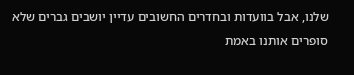שלנו, אבל בוועדות ובחדרים החשובים עדיין יושבים גברים שלא סופרים אותנו באמת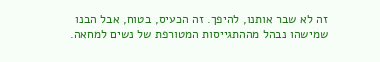זה לא שבר אותנו, להיפך. זה הכעיס, בטוח, אבל הבנו שמישהו נבהל מההתגייסות המטורפת של נשים למחאה.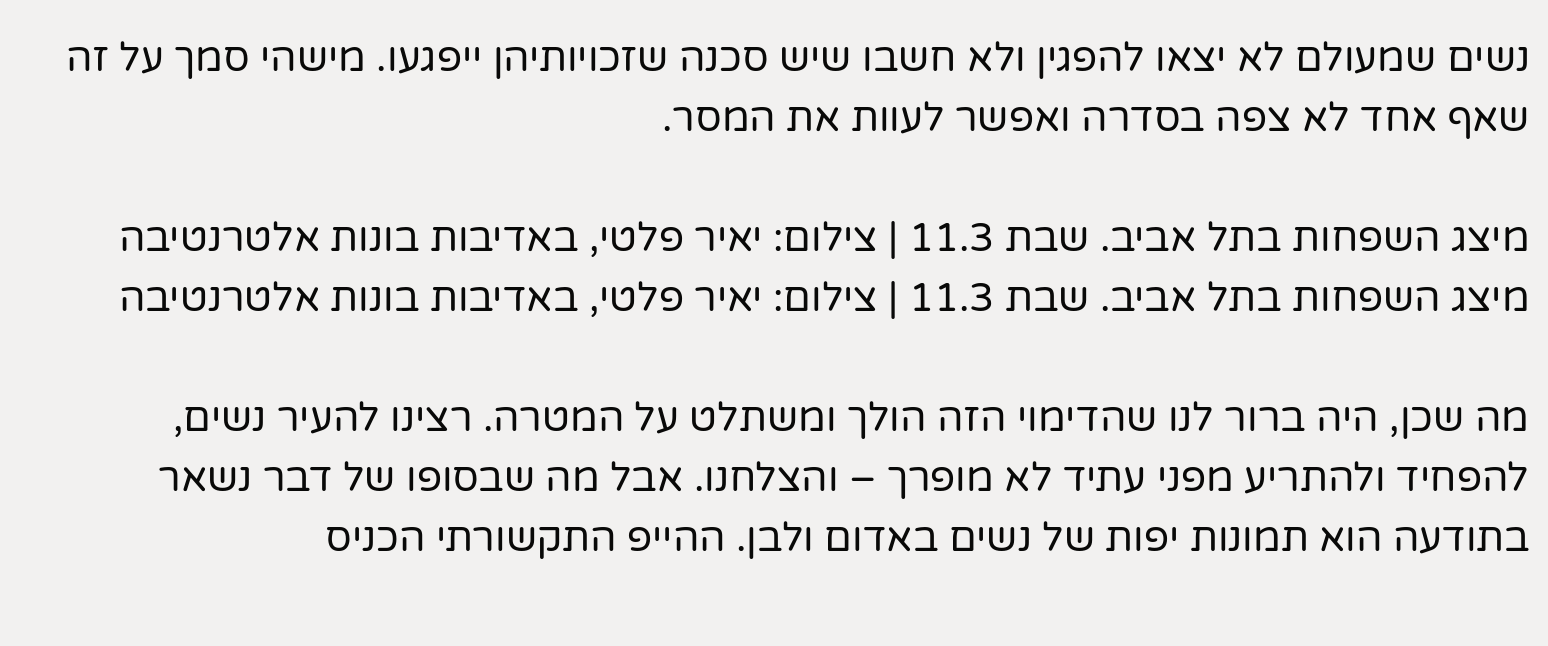נשים שמעולם לא יצאו להפגין ולא חשבו שיש סכנה שזכויותיהן ייפגעו. מישהי סמך על זה שאף אחד לא צפה בסדרה ואפשר לעוות את המסר.

מיצג השפחות בתל אביב. שבת 11.3 | צילום: יאיר פלטי, באדיבות בונות אלטרנטיבה
מיצג השפחות בתל אביב. שבת 11.3 | צילום: יאיר פלטי, באדיבות בונות אלטרנטיבה

מה שכן, היה ברור לנו שהדימוי הזה הולך ומשתלט על המטרה. רצינו להעיר נשים, להפחיד ולהתריע מפני עתיד לא מופרך – והצלחנו. אבל מה שבסופו של דבר נשאר בתודעה הוא תמונות יפות של נשים באדום ולבן. ההייפ התקשורתי הכניס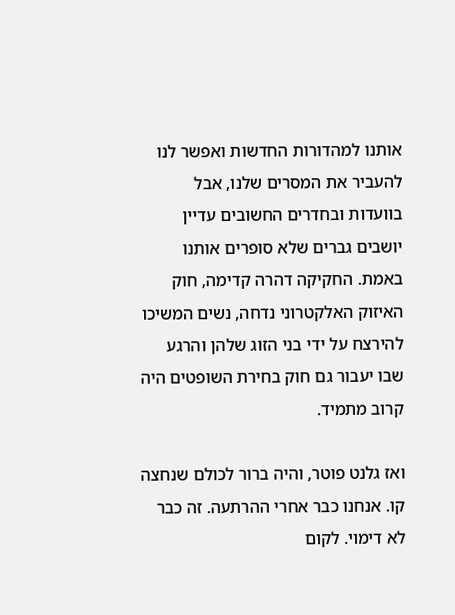אותנו למהדורות החדשות ואפשר לנו להעביר את המסרים שלנו, אבל בוועדות ובחדרים החשובים עדיין יושבים גברים שלא סופרים אותנו באמת. החקיקה דהרה קדימה, חוק האיזוק האלקטרוני נדחה, נשים המשיכו להירצח על ידי בני הזוג שלהן והרגע שבו יעבור גם חוק בחירת השופטים היה קרוב מתמיד.

ואז גלנט פוטר, והיה ברור לכולם שנחצה קו. אנחנו כבר אחרי ההרתעה. זה כבר לא דימוי. לקום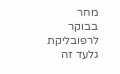מחר בבוקר לרפובליקת גלעד זה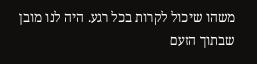משהו שיכול לקרות בכל רגע. היה לנו מובן שבתוך הזעם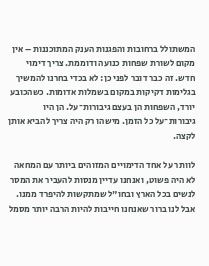המשתולל ברחובות והפגנות הענק המתוכננות – אין מקום לשורת שפחות כנועה ודוממת. צריך דימוי חדש. זה כבר דובר לפני כן: לא בכדי בחרנו להמשיך בגלימות דקיקות במקום בשמלות אדומות. כשהכובע יורד, השפחות הן בעצם גיבורות־על. הן היו גיבורות־על כל הזמן. מישהו רק היה צריך להביא אותן לקצה.

לוותר על אחד הדימויים המזוהים ביותר עם המחאה לא היה פשוט, ואנחנו עדיין מנסות להעביר את המסר לנשים בכל הארץ ובחו"ל שמתקשות להיפרד ממנו. אבל לנו ברור שאנחנו חייבות להיות הרבה יותר מסמל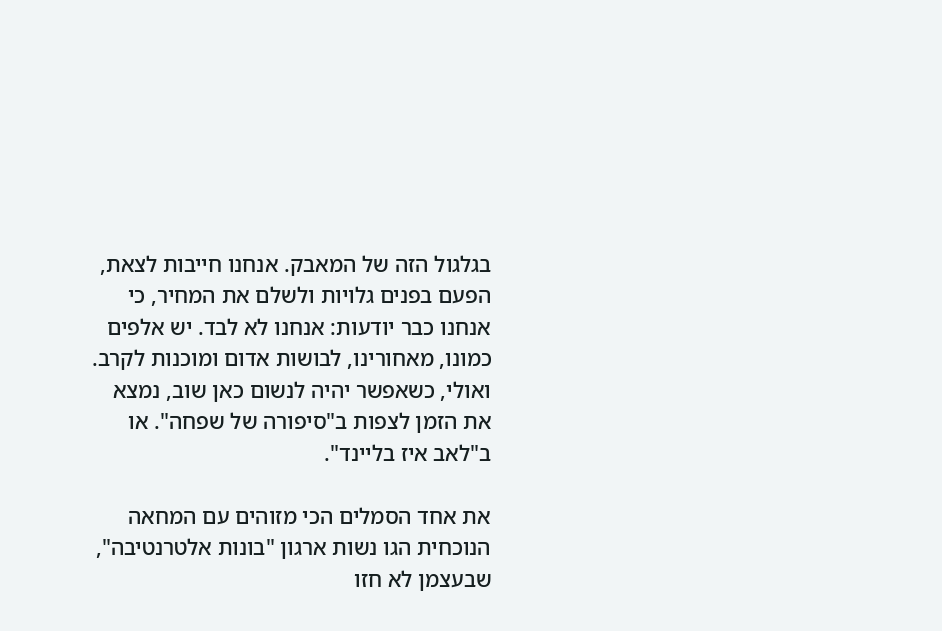בגלגול הזה של המאבק. אנחנו חייבות לצאת, הפעם בפנים גלויות ולשלם את המחיר, כי אנחנו כבר יודעות: אנחנו לא לבד. יש אלפים כמונו, מאחורינו, לבושות אדום ומוכנות לקרב. ואולי, כשאפשר יהיה לנשום כאן שוב, נמצא את הזמן לצפות ב"סיפורה של שפחה". או ב"לאב איז בליינד".

את אחד הסמלים הכי מזוהים עם המחאה הנוכחית הגו נשות ארגון "בונות אלטרנטיבה", שבעצמן לא חזו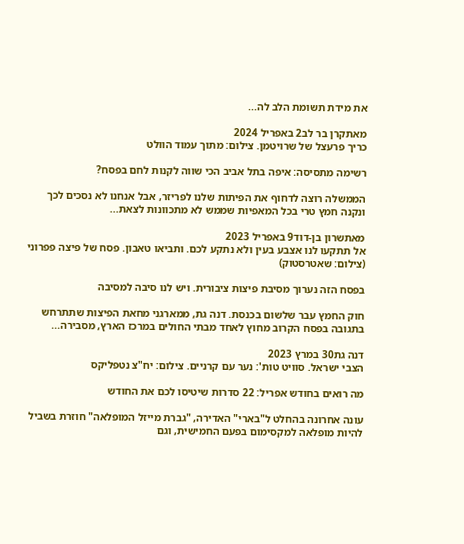את מידת תשומת הלב לה...

מאתקרן בר לב2 באפריל 2024
כריך פרעצל של שרויטמן. צילום: מתוך עמוד הוולט

רשימה מתסיסה: איפה בתל אביב הכי שווה לקנות לחם בפסח?

הממשלה רוצה לדחוף את הפיתות שלנו לפריזר, אבל אנחנו לא נסכים לכך ונקנה חמץ טרי בכל המאפיות שממש לא מתכוונות לצאת...

מאתשרון בן-דוד9 באפריל 2023
אל תתקעו לנו אצבע בעין ולא נתקע לכם. ותביאו טאבון. פסח של פיצה פפרוני (צילום: שאטרסטוק)

בפסח הזה נערוך מסיבת פיצות ציבורית. ויש לנו סיבה למסיבה

חוק החמץ עבר שלשום בכנסת. דנה גת, ממארגני מחאת הפיצות שתתרחש בתגובה בפסח הקרוב מחוץ לאחד מבתי החולים במרכז הארץ, מסבירה...

דנה גת30 במרץ 2023
הצבי ישראל. סוויט טות': נער עם קרניים. צילום: יח"צ נטפליקס

מה רואים בחודש אפריל: 22 סדרות שיטיסו לכם את החודש

עונה אחרונה בהחלט ל"בארי" האדירה, "גברת מייזל המופלאה" חוזרת בשביל להיות מופלאה למקסימום בפעם החמישית, וגם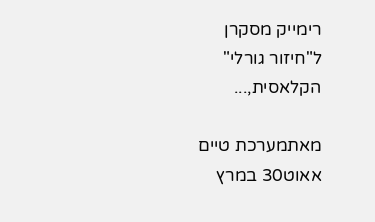רימייק מסקרן ל"חיזור גורלי" הקלאסית,...

מאתמערכת טיים אאוט30 במרץ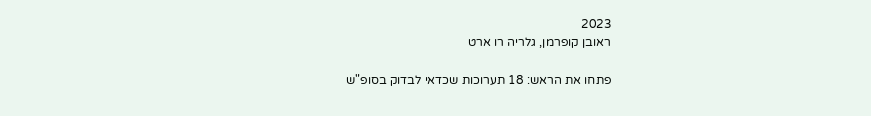2023
ראובן קופרמן, גלריה רו ארט

פתחו את הראש: 18 תערוכות שכדאי לבדוק בסופ"ש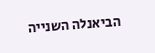הביאנלה השנייה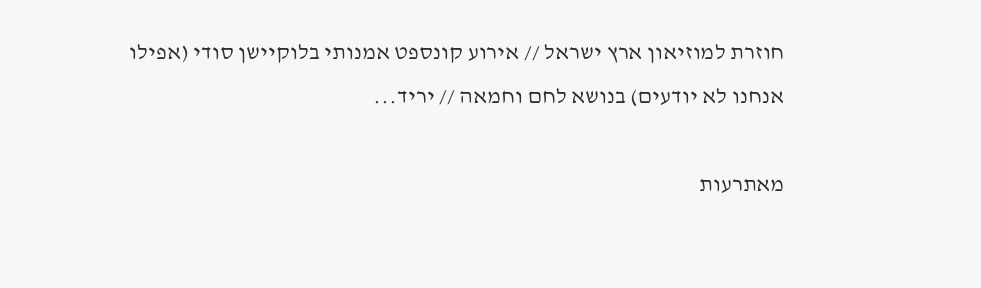חוזרת למוזיאון ארץ ישראל // אירוע קונספט אמנותי בלוקיישן סודי (אפילו אנחנו לא יודעים) בנושא לחם וחמאה // יריד...

מאתרעות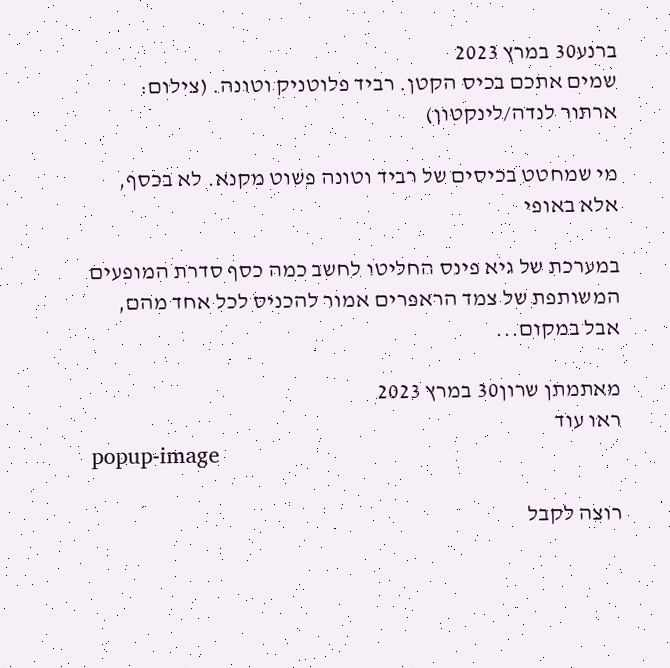ברנע30 במרץ 2023
שמים אתכם בכיס הקטן. רביד פלוטניק וטונה. (צילום: ארתור לנדה/לינקטון)

מי שמחטט בכיסים של רביד וטונה פשוט מקנא. לא בכסף, אלא באופי

במערכת של גיא פינס החליטו לחשב כמה כסף סדרת המופעים המשותפת של צמד הראפרים אמור להכניס לכל אחד מהם, אבל במקום...

מאתמתן שרון30 במרץ 2023
ראו עוד
popup-image

רוצה לקבל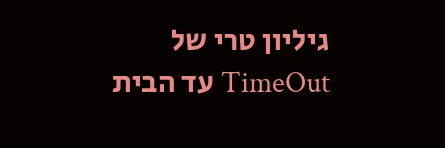גיליון טרי של TimeOut עד הבית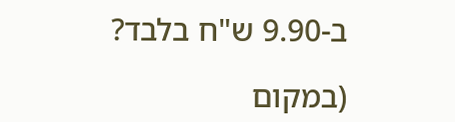ב-9.90 ש"ח בלבד?

(במקום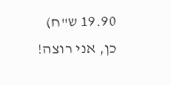19.90 ש"ח)
כן, אני רוצה!